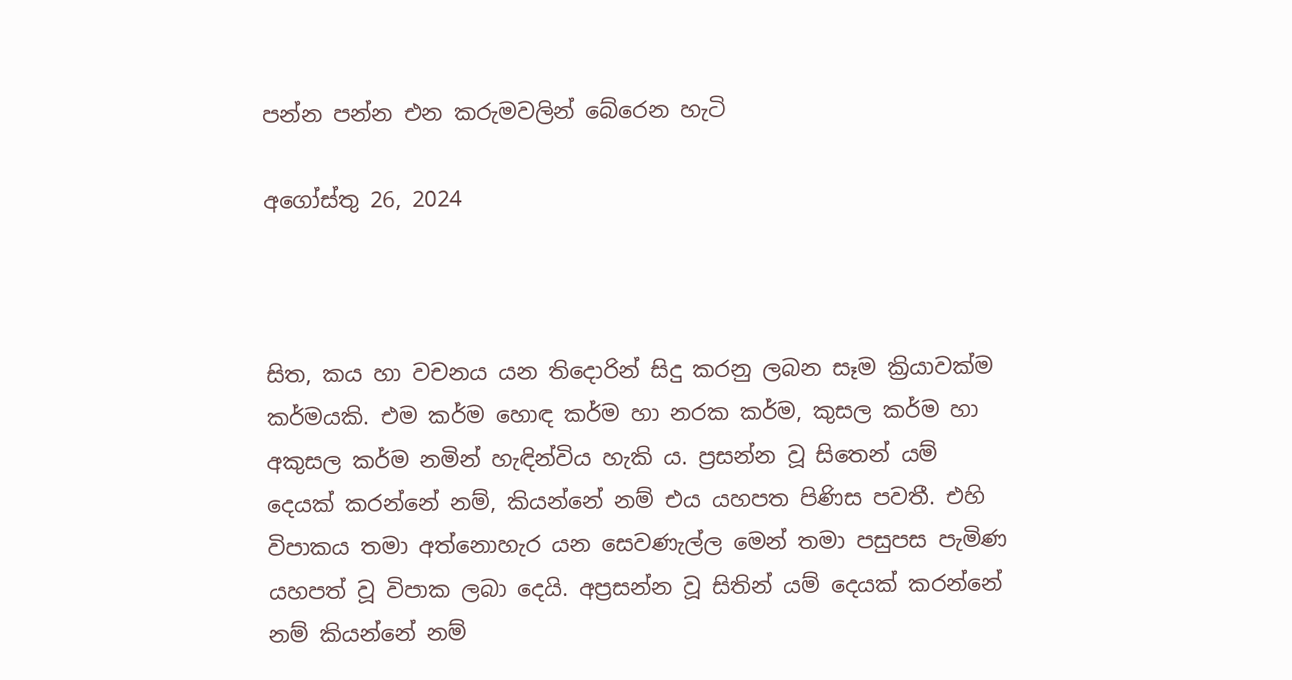පන්න පන්න එන කරුමවලින් බේරෙන හැටි

අගෝස්තු 26, 2024



සිත, කය හා වචනය යන තිදොරින් සිදු කරනු ලබන සෑම ක්‍රියාවක්ම කර්මයකි. එම කර්ම හොඳ කර්ම හා නරක කර්ම, කුසල කර්ම හා අකුසල කර්ම නමින් හැඳින්විය හැකි ය. ප්‍රසන්න වූ සිතෙන් යම් දෙයක් කරන්නේ නම්, කියන්නේ නම් එය යහපත පිණිස පවතී. එහි විපාකය තමා අත්නොහැර යන සෙවණැල්ල මෙන් තමා පසුපස පැමිණ යහපත් වූ විපාක ලබා ‌දෙයි. අප්‍රසන්න වූ සිතින් යම් දෙයක් කරන්නේ නම් කියන්නේ නම්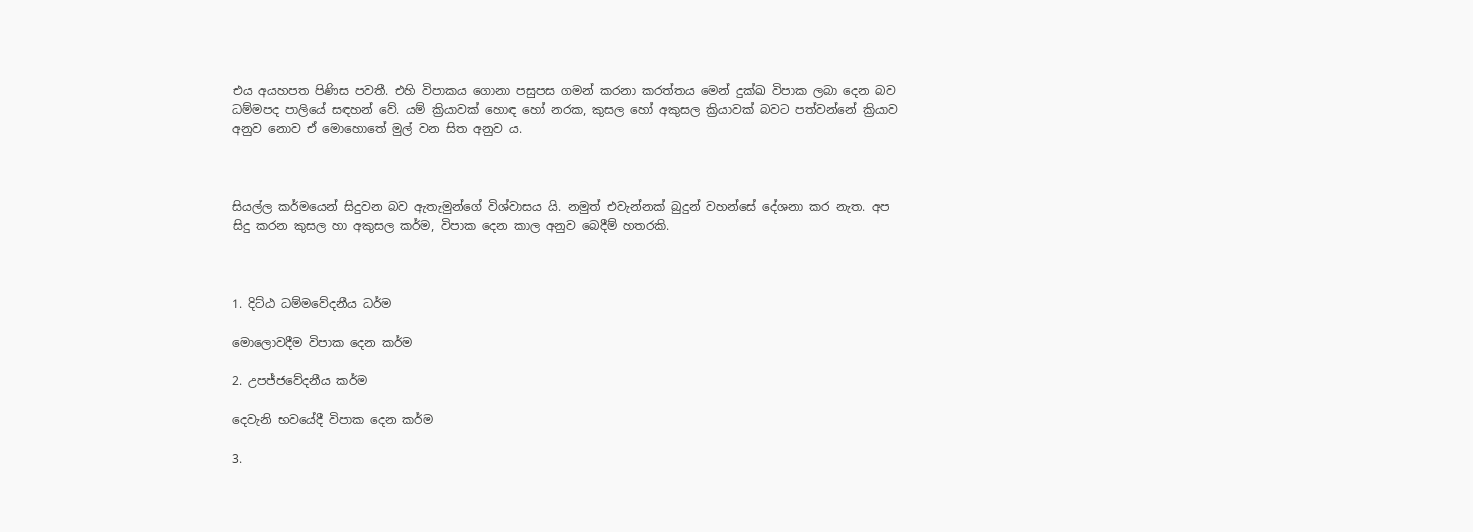එය අයහපත පිණිස පවතී. එහි විපාකය ගොනා පසුපස ගමන් කරනා කරත්තය මෙන් දුක්ඛ විපාක ලබා දෙන බව ධම්මපද පාලියේ සඳහන් වේ. යම් ක්‍රියාවක් හොඳ හෝ නරක, කුසල හෝ අකුසල ක්‍රියාවක් බවට පත්වන්නේ ක්‍රියාව අනුව නොව ඒ මොහොතේ මුල් වන සිත අනුව ය.



සියල්ල කර්මයෙන් සිදුවන බව ඇතැමුන්ගේ විශ්වාසය යි. නමුත් එවැන්නක් බුදුන් වහන්සේ දේශනා කර නැත. අප සිදු කරන කුසල හා අකුසල කර්ම, විපාක දෙන කාල අනුව බෙදීම් හතරකි.



1. දිට්ඨ ධම්මවේදනීය ධර්ම

මොලොවදීම විපාක දෙන කර්ම

2. උපජ්ජවේදනීය කර්ම

දෙවැනි භවයේදී විපාක දෙන කර්ම

3.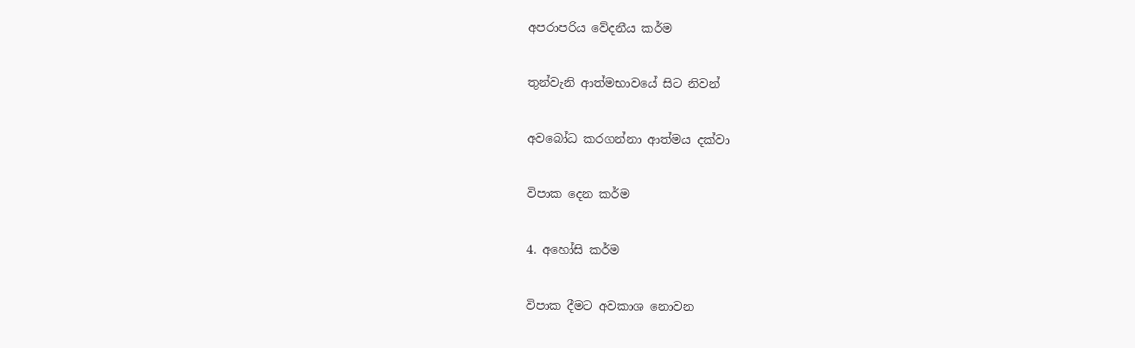අපරාපරිය වේදනීය කර්ම

තුන්වැනි ආත්මභාවයේ සිට නිවන්

අවබෝධ කරගන්නා ආත්මය දක්වා

විපාක දෙන කර්ම

4. අහෝසි කර්ම

විපාක දීමට අවකාශ නොවන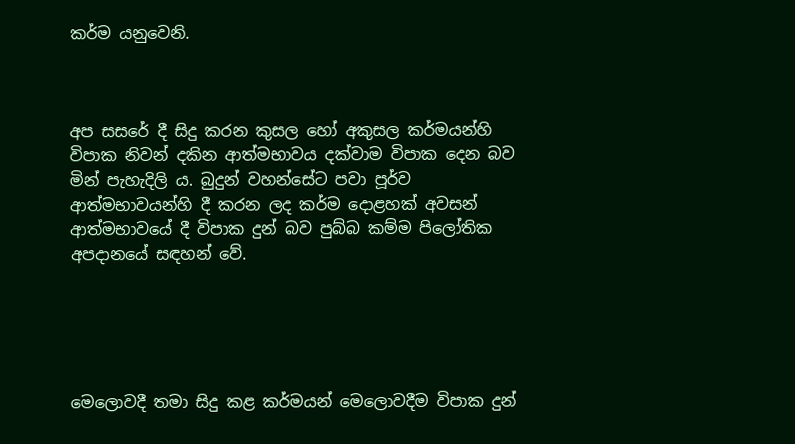කර්ම යනුවෙනි.



අප සසරේ දී සිදු කරන කුසල හෝ අකුසල කර්මයන්හි විපාක නිවන් දකින ආත්මභාවය දක්වාම විපාක දෙන බව මින් පැහැදිලි ය. බුදුන් වහන්සේට පවා පූර්ව ආත්මභාවයන්හි දී කරන ලද කර්ම දොළහක් අවසන් ආත්මභාවයේ දී විපාක දුන් බව පුබ්බ කම්ම පිලෝතික අපදානයේ සඳහන් වේ.





මෙලොවදී තමා සිදු කළ කර්මයන් මෙලොවදීම විපාක දුන්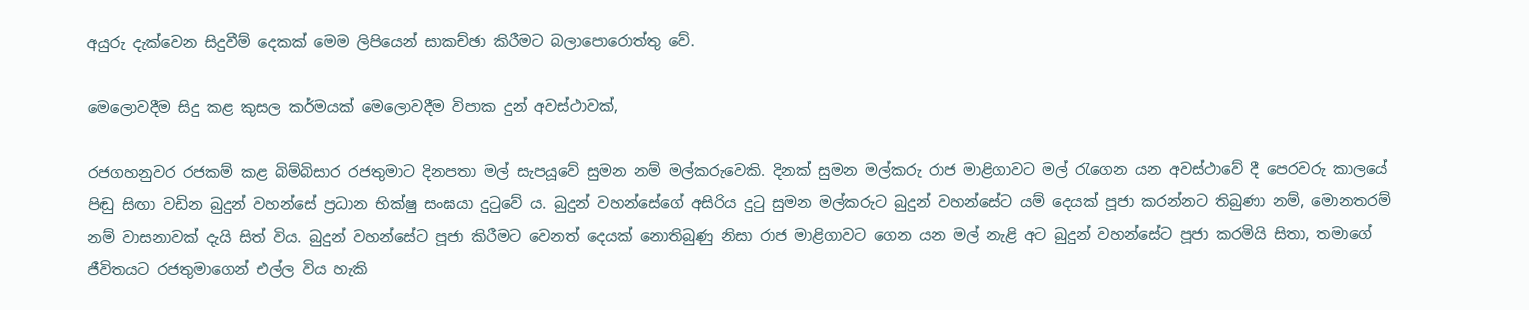අයුරු දැක්වෙන සිදුවීම් දෙකක් මෙම ලිපියෙන් සාකච්ඡා කිරීමට බලාපොරොත්තු වේ.

මෙලොවදීම සිදු කළ කුසල කර්මයක් මෙලොවදීම විපාක දුන් අවස්ථාවක්,

රජගහනුවර රජකම් කළ බිම්බිසාර රජතුමාට දිනපතා මල් සැපයූවේ සුමන නම් මල්කරුවෙකි. දිනක් සුමන මල්කරු රාජ මාළිගාවට මල් රැගෙන යන අවස්ථාවේ දී පෙරවරු කාලයේ පිඬු සිඟා වඩින බුදුන් වහන්සේ ප්‍රධාන භික්ෂු සංඝයා දුටුවේ ය. බුදුන් වහන්සේගේ අසිරිය දුටු සුමන මල්කරුට බුදුන් වහන්සේට යම් දෙයක් පූජා කරන්නට තිබුණා නම්, මොනතරම් නම් වාසනාවක් දැයි සිත් විය. බුදුන් වහන්සේට පූජා කිරීමට වෙනත් දෙයක් නොතිබුණු නිසා රාජ මාළිගාවට ගෙන යන මල් නැළි අට බුදුන් වහන්සේට පූජා කරමියි සිතා, තමා‌ගේ ජීවිතයට රජතුමාගෙන් එල්ල විය හැකි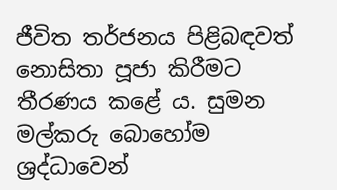ජීවිත තර්ජනය පිළිබඳවත් නොසිතා පූජා කිරීමට තීරණය කළේ ය. සුමන මල්කරු බොහෝම ශ්‍රද්ධාවෙන්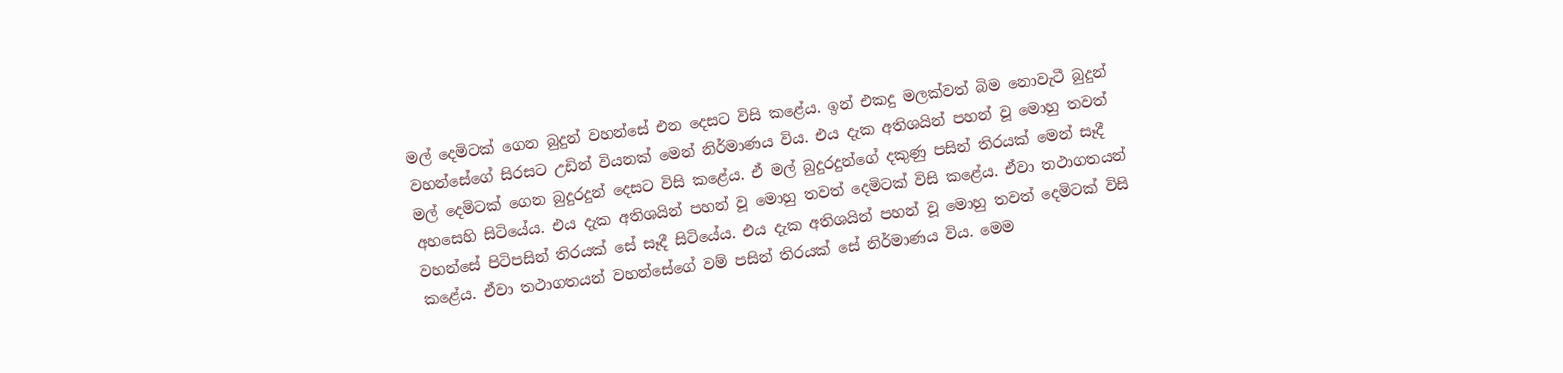මල් දෙමිටක් ගෙන බුදුන් වහන්සේ එන දෙසට විසි කළේය. ඉන් එකදු මලක්වත් බිම නොවැටී බුදුන් වහන්සේගේ සිරසට උඩින් වියනක් මෙන් නිර්මාණය විය. එය දැක අතිශයින් පහන් වූ මොහු තවත් මල් දෙමිටක් ගෙන බුදුරදුන් දෙසට විසි කළේය. ඒ මල් බුදුරදුන්ගේ දකුණු පසින් තිරයක් මෙන් සෑදී අහසෙහි සිටියේය. එය දැක අතිශයින් පහන් වූ මොහු තවත් දෙමිටක් විසි කළේය. ඒවා තථාගතයන් වහන්සේ පිටිපසින් තිරයක් සේ සෑදී සිටියේය. එය දැක අතිශයින් පහන් වූ මොහු තවත් දෙමිටක් විසි කළේය. ඒවා තථාගතයන් වහන්සේගේ වම් පසින් තිරයක් සේ නිර්මාණය විය. මෙම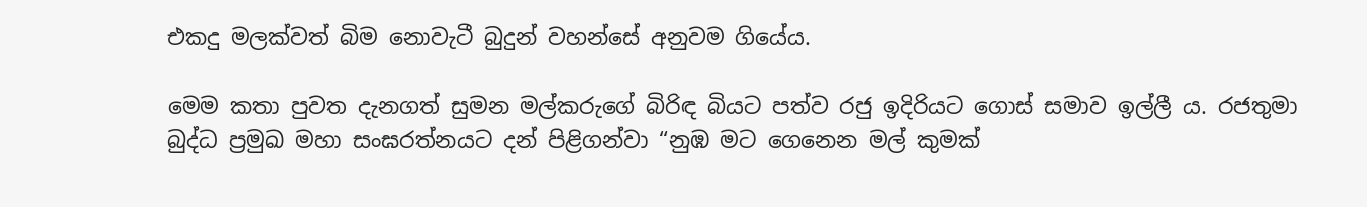එකදු මලක්වත් බිම නොවැටී බුදුන් වහන්සේ අනුවම ගියේය.

මෙම කතා පුවත දැනගත් සුමන මල්කරුගේ බිරිඳ බියට පත්ව රජු ඉදිරියට ගොස් සමාව ඉල්ලී ය. රජතුමා බුද්ධ ප්‍රමුඛ මහා සංඝරත්නයට දන් පිළිගන්වා “නුඹ මට ගෙනෙන මල් කුමක්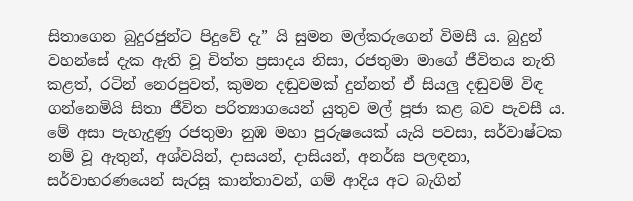සිතාගෙන බුදුරජුන්ට පිදුවේ දැ” යි සුමන මල්කරුගෙන් විමසී ය. බුදුන් වහන්සේ දැක ඇති වූ චිත්ත ප්‍රසාදය නිසා, රජතුමා මාගේ ජීවිතය නැති කළත්, රටින් නෙරපුවත්, කුමන දඬුවමක් දුන්නත් ඒ සියලු දඬුවම් විඳ ගන්නෙමියි සිතා ජීවිත පරිත්‍යාගයෙන් යුතුව මල් පූජා කළ බව පැවසී ය. මේ අසා පැහැදුණු රජතුමා නුඹ මහා පුරුෂයෙක් යැයි පවසා, සර්වාෂ්ටක නම් වූ ඇතුන්, අශ්වයින්, දාසයන්, දාසියන්, අනර්ඝ පලඳනා, සර්වාභරණයෙන් සැරසූ කාන්තාවන්, ගම් ආදිය අට බැගින්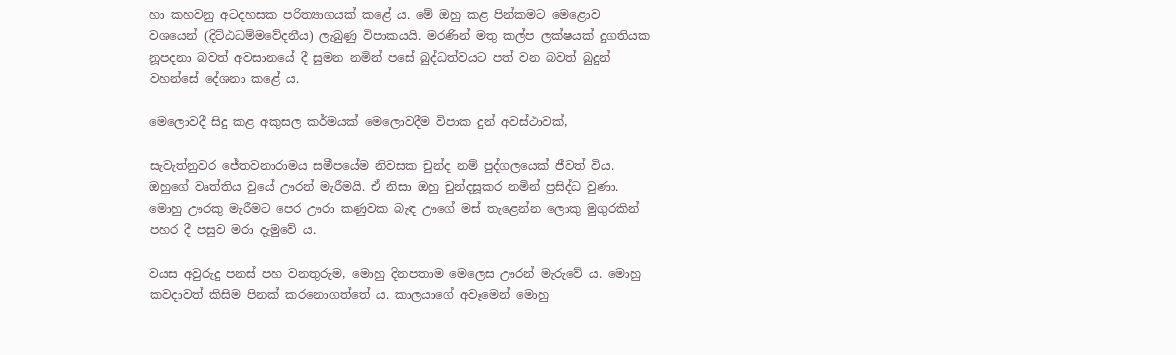හා කහවනු අටදහසක පරිත්‍යාගයක් කළේ ය. මේ ඔහු කළ පින්කමට මෙළොව වශයෙන් (දිට්ඨධම්මවේදනීය) ලැබුණු විපාකයයි. මරණින් මතු කල්ප ලක්ෂයක් දුගතියක නූපදනා බවත් අවසානයේ දී සුමන නමින් පසේ බුද්ධත්වයට පත් වන බවත් බුදුන් වහන්සේ දේශනා කළේ ය.

මෙලොවදී සිදු කළ අකුසල කර්මයක් මෙලොවදීම විපාක දුන් අවස්ථාවක්,

සැවැත්නුවර ජේතවනාරාමය සමීපයේම නිවසක චුන්ද නම් පුද්ගලයෙක් ජීවත් විය. ඔහුගේ වෘත්තිය වුයේ ඌරන් මැරීමයි. ඒ නිසා ඔහු චුන්දසූකර නමින් ප්‍රසිද්ධ වුණා. මොහු ඌරකු මැරීමට පෙර ඌරා කණුවක බැඳ ඌගේ මස් තැළෙන්න ලොකු මුගුරකින් පහර දී පසුව මරා දැමුවේ ය.

වයස අවුරුදු පනස් පහ වනතුරුම, මොහු දිනපතාම මෙලෙස ඌරන් මැරුවේ ය. මොහු කවදාවත් කිසිම පිනක් කරනොගත්තේ ය. කාලයාගේ අවෑමෙන් මොහු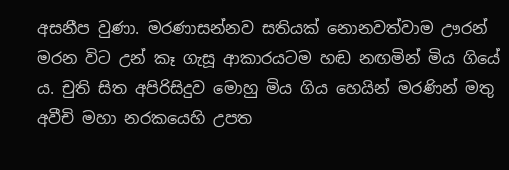අසනීප වුණා. මරණාසන්නව සතියක් නොනවත්වාම ඌරන් මරන විට උන් කෑ ගැසූ ආකාරයටම හඬ නඟමින් මිය ගියේ ය. චුති සිත අපිරිසිදුව මොහු මිය ගිය හෙයින් මරණින් මතු අවීචි මහා නරකයෙහි උපත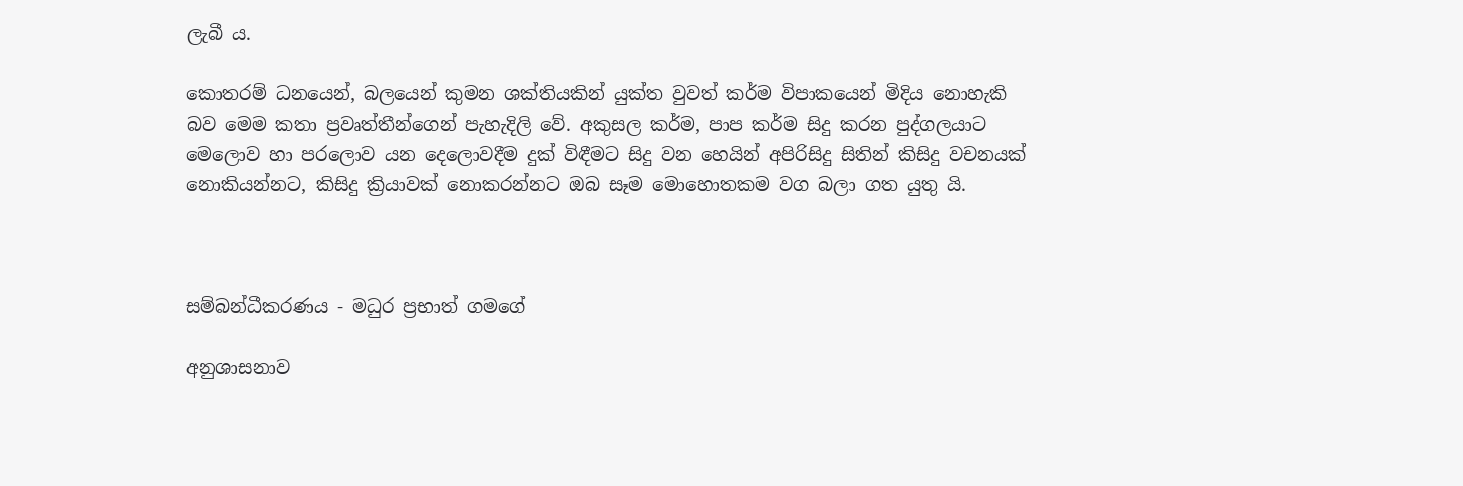ලැබී ය.

කොතරම් ධනයෙන්, බලයෙන් කුමන ශක්තියකින් යුක්ත වුවත් කර්ම විපාකයෙන් මිදිය නොහැකි බව මෙම කතා ප්‍රවෘත්තීන්ගෙන් පැහැදිලි වේ. අකුසල කර්ම, පාප කර්ම සිදු කරන පුද්ගලයාට මෙලොව හා පරලොව යන දෙලොවදීම දුක් විඳීමට සිදු වන හෙයින් අපිරිසිදු සිතින් කිසිදු වචනයක් නොකියන්නට, කිසිදු ක්‍රියාවක් නොකරන්නට ඔබ සෑම මොහොතකම වග බලා ගත යුතු යි.



සම්බන්ධීකරණය - මධුර ප්‍රභාත් ගමගේ

අනුශාසනාව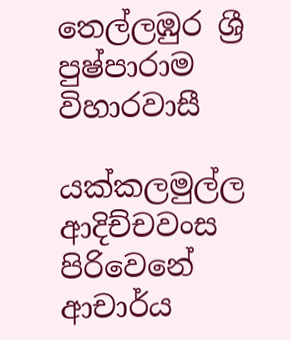තෙල්ලඹුර ශ්‍රී පුෂ්පාරාම විහාරවාසී

යක්කලමුල්ල ආදිච්චවංස පිරිවෙනේ ආචාර්ය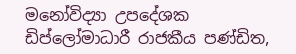මනෝවිද්‍යා උපදේශක ඩිප්ලෝමාධාරී රාජකීය පණ්ඩිත,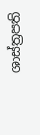ශාස්ත්‍රපති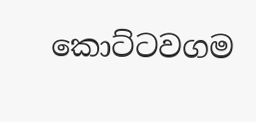කොට්ටවගම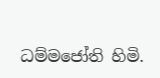ධම්මජෝති හිමි.